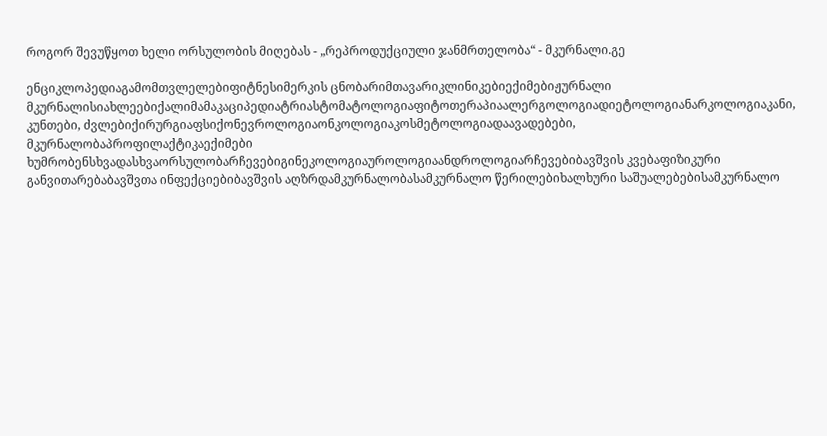როგორ შევუწყოთ ხელი ორსულობის მიღებას - „რეპროდუქციული ჯანმრთელობა“ - მკურნალი.გე

ენციკლოპედიაგამომთვლელებიფიტნესიმერკის ცნობარიმთავარიკლინიკებიექიმებიჟურნალი მკურნალისიახლეებიქალიმამაკაციპედიატრიასტომატოლოგიაფიტოთერაპიაალერგოლოგიადიეტოლოგიანარკოლოგიაკანი, კუნთები, ძვლებიქირურგიაფსიქონევროლოგიაონკოლოგიაკოსმეტოლოგიადაავადებები, მკურნალობაპროფილაქტიკაექიმები ხუმრობენსხვადასხვაორსულობარჩევებიგინეკოლოგიაუროლოგიაანდროლოგიარჩევებიბავშვის კვებაფიზიკური განვითარებაბავშვთა ინფექციებიბავშვის აღზრდამკურნალობასამკურნალო წერილებიხალხური საშუალებებისამკურნალო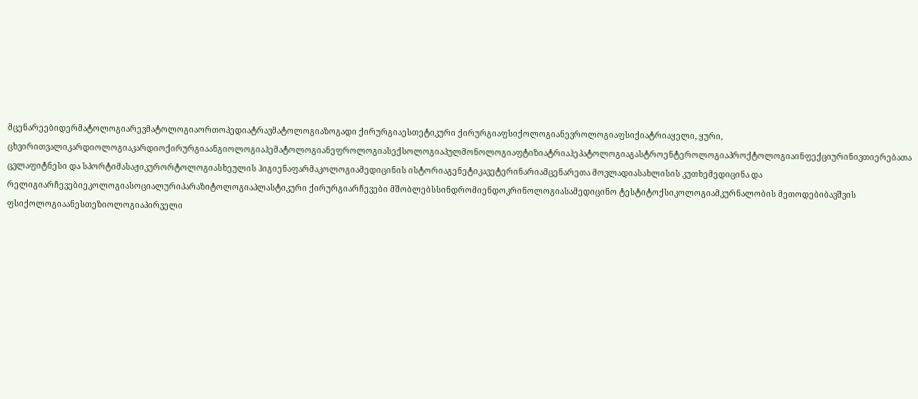მცენარეებიდერმატოლოგიარევმატოლოგიაორთოპედიატრავმატოლოგიაზოგადი ქირურგიაესთეტიკური ქირურგიაფსიქოლოგიანევროლოგიაფსიქიატრიაყელი, ყური, ცხვირითვალიკარდიოლოგიაკარდიოქირურგიაანგიოლოგიაჰემატოლოგიანეფროლოგიასექსოლოგიაპულმონოლოგიაფტიზიატრიაჰეპატოლოგიაგასტროენტეროლოგიაპროქტოლოგიაინფექციურინივთიერებათა ცვლაფიტნესი და სპორტიმასაჟიკურორტოლოგიასხეულის ჰიგიენაფარმაკოლოგიამედიცინის ისტორიაგენეტიკავეტერინარიამცენარეთა მოვლადიასახლისის კუთხემედიცინა და რელიგიარჩევებიეკოლოგიასოციალურიპარაზიტოლოგიაპლასტიკური ქირურგიარჩევები მშობლებსსინდრომიენდოკრინოლოგიასამედიცინო ტესტიტოქსიკოლოგიამკურნალობის მეთოდებიბავშვის ფსიქოლოგიაანესთეზიოლოგიაპირველი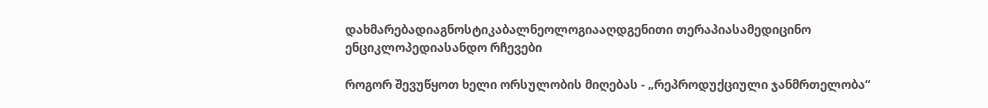დახმარებადიაგნოსტიკაბალნეოლოგიააღდგენითი თერაპიასამედიცინო ენციკლოპედიასანდო რჩევები

როგორ შევუწყოთ ხელი ორსულობის მიღებას - „რეპროდუქციული ჯანმრთელობა“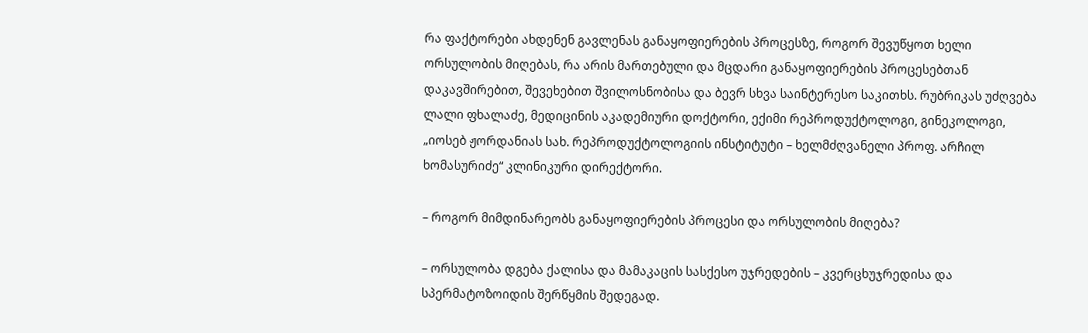რა ფაქტორები ახდენენ გავლენას განაყოფიერების პროცესზე, როგორ შევუწყოთ ხელი ორსულობის მიღებას, რა არის მართებული და მცდარი განაყოფიერების პროცესებთან დაკავშირებით, შევეხებით შვილოსნობისა და ბევრ სხვა საინტერესო საკითხს. რუბრიკას უძღვება ლალი ფხალაძე, მედიცინის აკადემიური დოქტორი, ექიმი რეპროდუქტოლოგი, გინეკოლოგი, „იოსებ ჟორდანიას სახ. რეპროდუქტოლოგიის ინსტიტუტი – ხელმძღვანელი პროფ. არჩილ ხომასურიძე“ კლინიკური დირექტორი.

– როგორ მიმდინარეობს განაყოფიერების პროცესი და ორსულობის მიღება?

– ორსულობა დგება ქალისა და მამაკაცის სასქესო უჯრედების – კვერცხუჯრედისა და სპერმატოზოიდის შერწყმის შედეგად.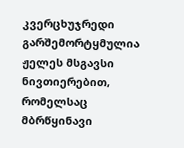კვერცხუჯრედი გარშემორტყმულია ჟელეს მსგავსი ნივთიერებით, რომელსაც მბრწყინავი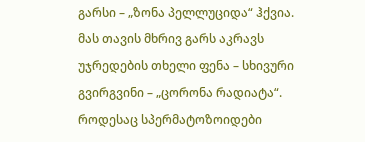გარსი – „ზონა პელლუციდა“ ჰქვია. მას თავის მხრივ გარს აკრავს უჯრედების თხელი ფენა – სხივური გვირგვინი – „ცორონა რადიატა“. როდესაც სპერმატოზოიდები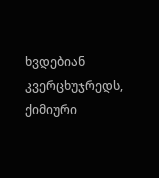ხვდებიან კვერცხუჯრედს, ქიმიური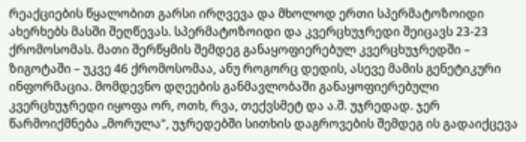რეაქციების წყალობით გარსი ირღვევა და მხოლოდ ერთი სპერმატოზოიდი ახერხებს მასში შეღწევას. სპერმატოზოიდი და კვერცხუჯრედი შეიცავს 23-23 ქრომოსომას. მათი შერწყმის შემდეგ განაყოფიერებულ კვერცხუჯრედში – ზიგოტაში – უკვე 46 ქრომოსომაა, ანუ როგორც დედის, ასევე მამის გენეტიკური ინფორმაცია. მომდევნო დღეების განმავლობაში განაყოფიერებული კვერცხუჯრედი იყოფა ორ, ოთხ, რვა, თექვსმეტ და ა.შ. უჯრედად. ჯერ წარმოიქმნება „მორულა“, უჯრედებში სითხის დაგროვების შემდეგ ის გადაიქცევა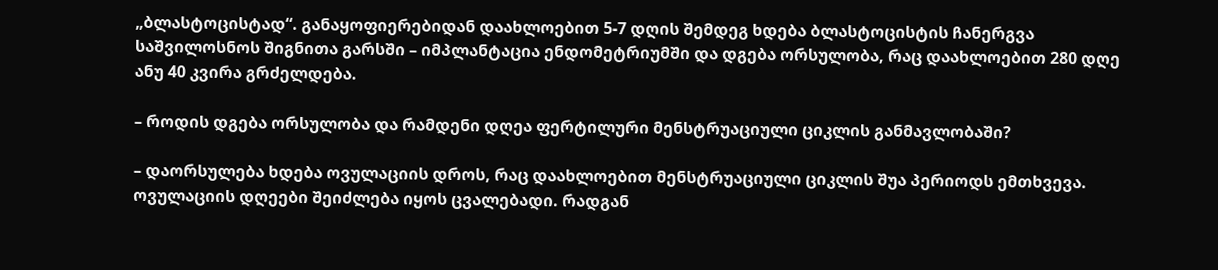„ბლასტოცისტად“. განაყოფიერებიდან დაახლოებით 5-7 დღის შემდეგ ხდება ბლასტოცისტის ჩანერგვა საშვილოსნოს შიგნითა გარსში – იმპლანტაცია ენდომეტრიუმში და დგება ორსულობა, რაც დაახლოებით 280 დღე ანუ 40 კვირა გრძელდება.

– როდის დგება ორსულობა და რამდენი დღეა ფერტილური მენსტრუაციული ციკლის განმავლობაში?

– დაორსულება ხდება ოვულაციის დროს, რაც დაახლოებით მენსტრუაციული ციკლის შუა პერიოდს ემთხვევა. ოვულაციის დღეები შეიძლება იყოს ცვალებადი. რადგან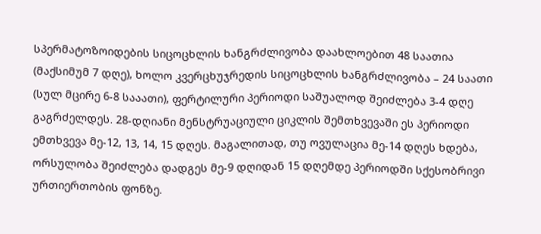სპერმატოზოიდების სიცოცხლის ხანგრძლივობა დაახლოებით 48 საათია (მაქსიმუმ 7 დღე), ხოლო კვერცხუჯრედის სიცოცხლის ხანგრძლივობა – 24 საათი (სულ მცირე 6-8 სააათი), ფერტილური პერიოდი საშუალოდ შეიძლება 3-4 დღე გაგრძელდეს. 28-დღიანი მენსტრუაციული ციკლის შემთხვევაში ეს პერიოდი ემთხვევა მე-12, 13, 14, 15 დღეს. მაგალითად, თუ ოვულაცია მე-14 დღეს ხდება, ორსულობა შეიძლება დადგეს მე-9 დღიდან 15 დღემდე პერიოდში სქესობრივი ურთიერთობის ფონზე.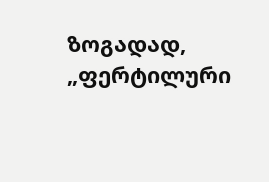ზოგადად, „ფერტილური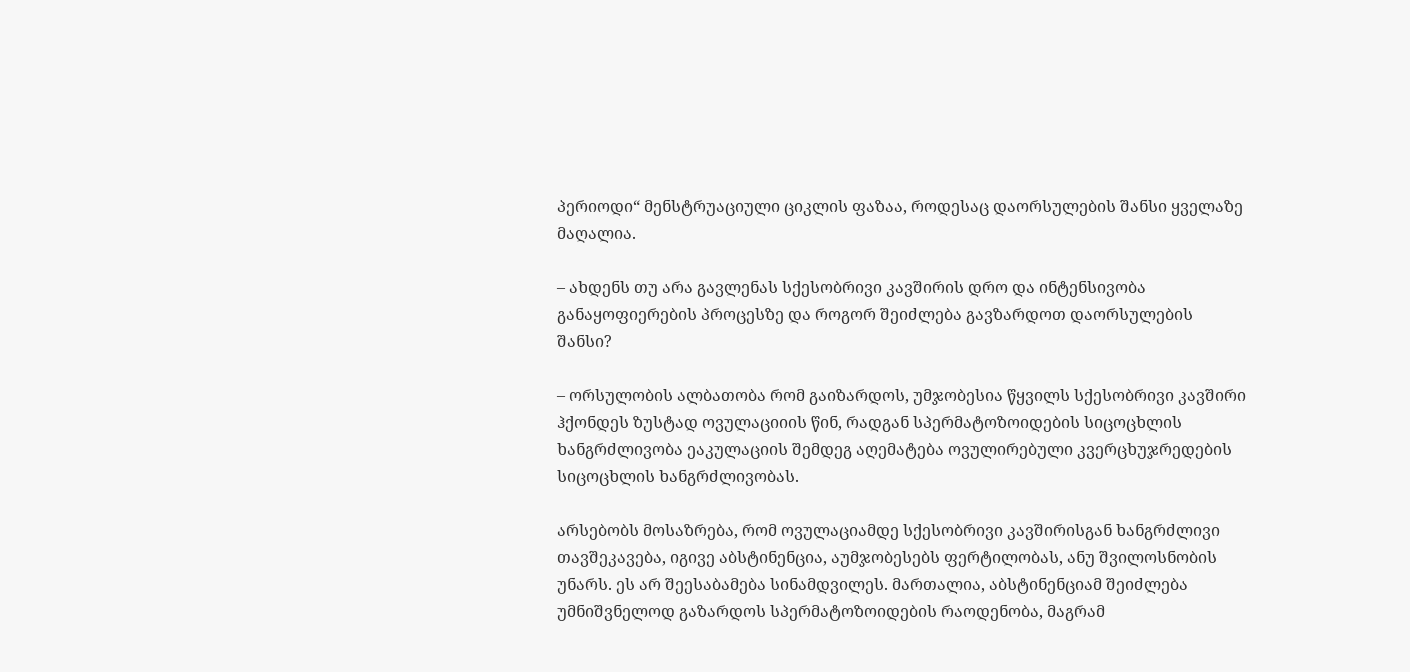პერიოდი“ მენსტრუაციული ციკლის ფაზაა, როდესაც დაორსულების შანსი ყველაზე მაღალია.

– ახდენს თუ არა გავლენას სქესობრივი კავშირის დრო და ინტენსივობა განაყოფიერების პროცესზე და როგორ შეიძლება გავზარდოთ დაორსულების შანსი?

– ორსულობის ალბათობა რომ გაიზარდოს, უმჯობესია წყვილს სქესობრივი კავშირი ჰქონდეს ზუსტად ოვულაციიის წინ, რადგან სპერმატოზოიდების სიცოცხლის ხანგრძლივობა ეაკულაციის შემდეგ აღემატება ოვულირებული კვერცხუჯრედების სიცოცხლის ხანგრძლივობას.

არსებობს მოსაზრება, რომ ოვულაციამდე სქესობრივი კავშირისგან ხანგრძლივი თავშეკავება, იგივე აბსტინენცია, აუმჯობესებს ფერტილობას, ანუ შვილოსნობის უნარს. ეს არ შეესაბამება სინამდვილეს. მართალია, აბსტინენციამ შეიძლება უმნიშვნელოდ გაზარდოს სპერმატოზოიდების რაოდენობა, მაგრამ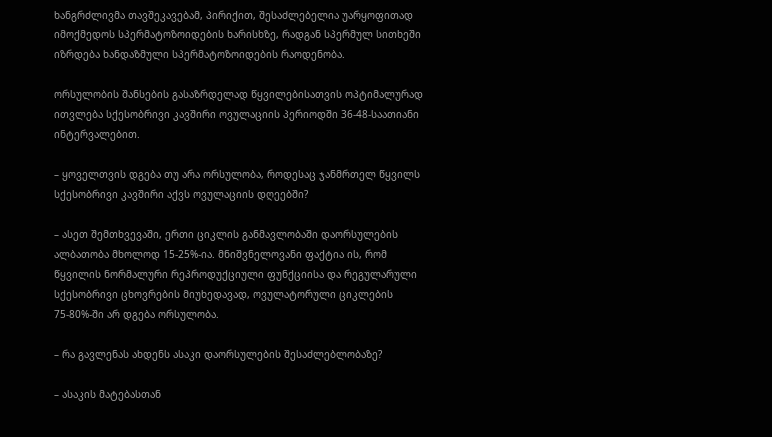ხანგრძლივმა თავშეკავებამ, პირიქით, შესაძლებელია უარყოფითად იმოქმედოს სპერმატოზოიდების ხარისხზე, რადგან სპერმულ სითხეში იზრდება ხანდაზმული სპერმატოზოიდების რაოდენობა.

ორსულობის შანსების გასაზრდელად წყვილებისათვის ოპტიმალურად ითვლება სქესობრივი კავშირი ოვულაციის პერიოდში 36-48-საათიანი ინტერვალებით.

– ყოველთვის დგება თუ არა ორსულობა, როდესაც ჯანმრთელ წყვილს სქესობრივი კავშირი აქვს ოვულაციის დღეებში?

– ასეთ შემთხვევაში, ერთი ციკლის განმავლობაში დაორსულების ალბათობა მხოლოდ 15-25%-ია. მნიშვნელოვანი ფაქტია ის, რომ წყვილის ნორმალური რეპროდუქციული ფუნქციისა და რეგულარული სქესობრივი ცხოვრების მიუხედავად, ოვულატორული ციკლების 75-80%-ში არ დგება ორსულობა.

– რა გავლენას ახდენს ასაკი დაორსულების შესაძლებლობაზე?

– ასაკის მატებასთან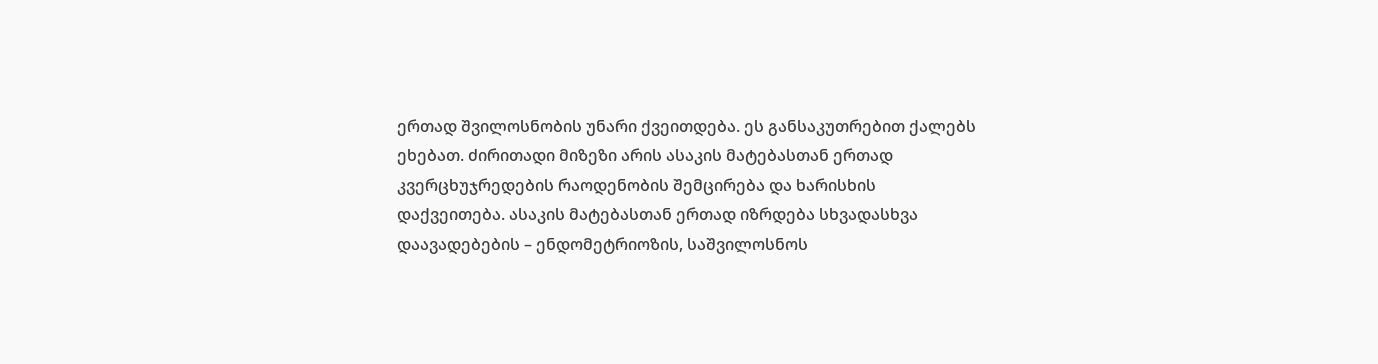ერთად შვილოსნობის უნარი ქვეითდება. ეს განსაკუთრებით ქალებს ეხებათ. ძირითადი მიზეზი არის ასაკის მატებასთან ერთად კვერცხუჯრედების რაოდენობის შემცირება და ხარისხის დაქვეითება. ასაკის მატებასთან ერთად იზრდება სხვადასხვა დაავადებების – ენდომეტრიოზის, საშვილოსნოს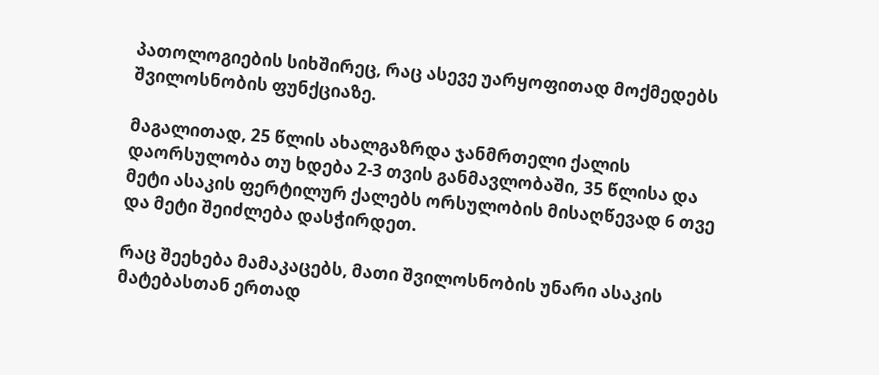პათოლოგიების სიხშირეც, რაც ასევე უარყოფითად მოქმედებს შვილოსნობის ფუნქციაზე.

მაგალითად, 25 წლის ახალგაზრდა ჯანმრთელი ქალის დაორსულობა თუ ხდება 2-3 თვის განმავლობაში, 35 წლისა და მეტი ასაკის ფერტილურ ქალებს ორსულობის მისაღწევად 6 თვე და მეტი შეიძლება დასჭირდეთ.

რაც შეეხება მამაკაცებს, მათი შვილოსნობის უნარი ასაკის მატებასთან ერთად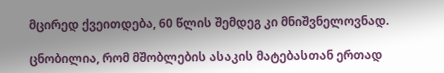მცირედ ქვეითდება, 60 წლის შემდეგ კი მნიშვნელოვნად.

ცნობილია, რომ მშობლების ასაკის მატებასთან ერთად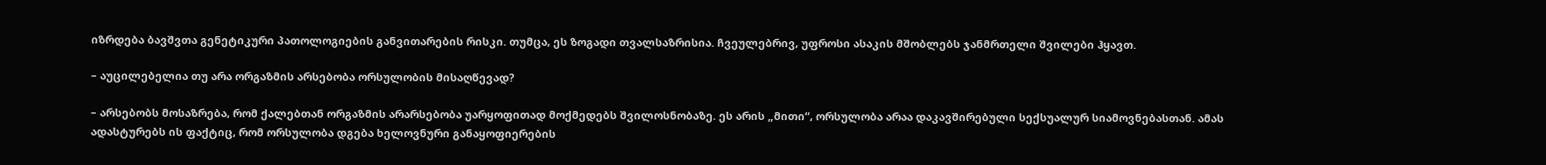იზრდება ბავშვთა გენეტიკური პათოლოგიების განვითარების რისკი. თუმცა, ეს ზოგადი თვალსაზრისია. ჩვეულებრივ, უფროსი ასაკის მშობლებს ჯანმრთელი შვილები ჰყავთ.

– აუცილებელია თუ არა ორგაზმის არსებობა ორსულობის მისაღწევად?

– არსებობს მოსაზრება, რომ ქალებთან ორგაზმის არარსებობა უარყოფითად მოქმედებს შვილოსნობაზე. ეს არის „მითი“, ორსულობა არაა დაკავშირებული სექსუალურ სიამოვნებასთან. ამას ადასტურებს ის ფაქტიც, რომ ორსულობა დგება ხელოვნური განაყოფიერების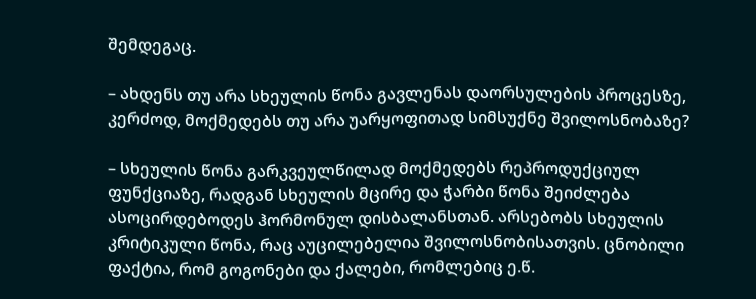შემდეგაც.

– ახდენს თუ არა სხეულის წონა გავლენას დაორსულების პროცესზე, კერძოდ, მოქმედებს თუ არა უარყოფითად სიმსუქნე შვილოსნობაზე?

– სხეულის წონა გარკვეულწილად მოქმედებს რეპროდუქციულ ფუნქციაზე, რადგან სხეულის მცირე და ჭარბი წონა შეიძლება ასოცირდებოდეს ჰორმონულ დისბალანსთან. არსებობს სხეულის კრიტიკული წონა, რაც აუცილებელია შვილოსნობისათვის. ცნობილი ფაქტია, რომ გოგონები და ქალები, რომლებიც ე.წ.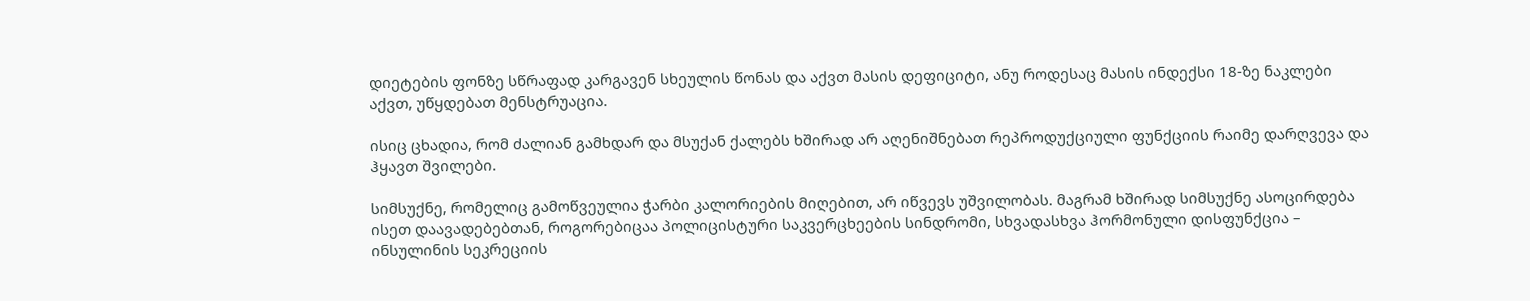დიეტების ფონზე სწრაფად კარგავენ სხეულის წონას და აქვთ მასის დეფიციტი, ანუ როდესაც მასის ინდექსი 18-ზე ნაკლები აქვთ, უწყდებათ მენსტრუაცია.

ისიც ცხადია, რომ ძალიან გამხდარ და მსუქან ქალებს ხშირად არ აღენიშნებათ რეპროდუქციული ფუნქციის რაიმე დარღვევა და ჰყავთ შვილები.

სიმსუქნე, რომელიც გამოწვეულია ჭარბი კალორიების მიღებით, არ იწვევს უშვილობას. მაგრამ ხშირად სიმსუქნე ასოცირდება ისეთ დაავადებებთან, როგორებიცაა პოლიცისტური საკვერცხეების სინდრომი, სხვადასხვა ჰორმონული დისფუნქცია – ინსულინის სეკრეციის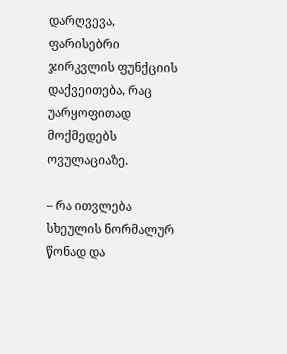დარღვევა, ფარისებრი ჯირკვლის ფუნქციის დაქვეითება, რაც უარყოფითად მოქმედებს ოვულაციაზე.

– რა ითვლება სხეულის ნორმალურ წონად და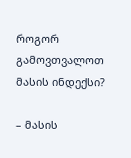როგორ გამოვთვალოთ მასის ინდექსი?

– მასის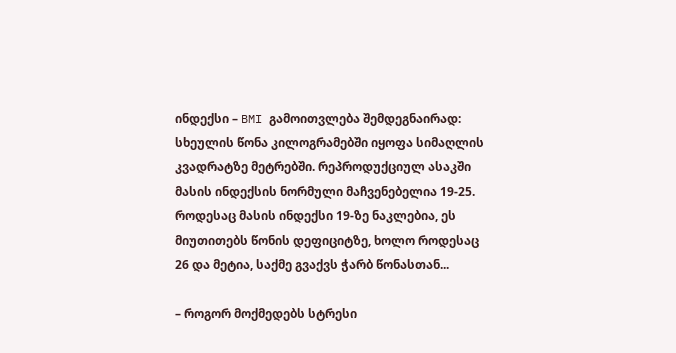ინდექსი – BMI გამოითვლება შემდეგნაირად: სხეულის წონა კილოგრამებში იყოფა სიმაღლის კვადრატზე მეტრებში. რეპროდუქციულ ასაკში მასის ინდექსის ნორმული მაჩვენებელია 19-25. როდესაც მასის ინდექსი 19-ზე ნაკლებია, ეს მიუთითებს წონის დეფიციტზე, ხოლო როდესაც 26 და მეტია, საქმე გვაქვს ჭარბ წონასთან...

– როგორ მოქმედებს სტრესი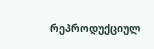რეპროდუქციულ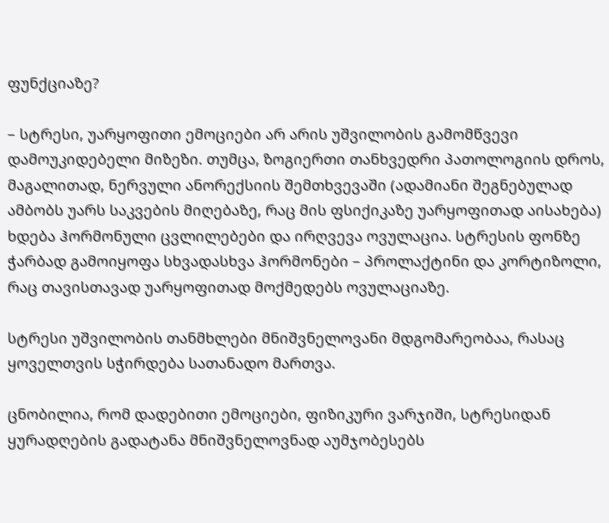ფუნქციაზე?

– სტრესი, უარყოფითი ემოციები არ არის უშვილობის გამომწვევი დამოუკიდებელი მიზეზი. თუმცა, ზოგიერთი თანხვედრი პათოლოგიის დროს, მაგალითად, ნერვული ანორექსიის შემთხვევაში (ადამიანი შეგნებულად ამბობს უარს საკვების მიღებაზე, რაც მის ფსიქიკაზე უარყოფითად აისახება) ხდება ჰორმონული ცვლილებები და ირღვევა ოვულაცია. სტრესის ფონზე ჭარბად გამოიყოფა სხვადასხვა ჰორმონები – პროლაქტინი და კორტიზოლი, რაც თავისთავად უარყოფითად მოქმედებს ოვულაციაზე.

სტრესი უშვილობის თანმხლები მნიშვნელოვანი მდგომარეობაა, რასაც ყოველთვის სჭირდება სათანადო მართვა.

ცნობილია, რომ დადებითი ემოციები, ფიზიკური ვარჯიში, სტრესიდან ყურადღების გადატანა მნიშვნელოვნად აუმჯობესებს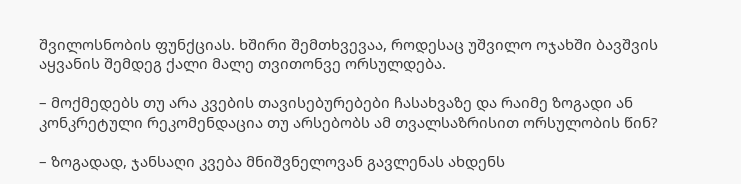შვილოსნობის ფუნქციას. ხშირი შემთხვევაა, როდესაც უშვილო ოჯახში ბავშვის აყვანის შემდეგ ქალი მალე თვითონვე ორსულდება.

– მოქმედებს თუ არა კვების თავისებურებები ჩასახვაზე და რაიმე ზოგადი ან კონკრეტული რეკომენდაცია თუ არსებობს ამ თვალსაზრისით ორსულობის წინ?

– ზოგადად, ჯანსაღი კვება მნიშვნელოვან გავლენას ახდენს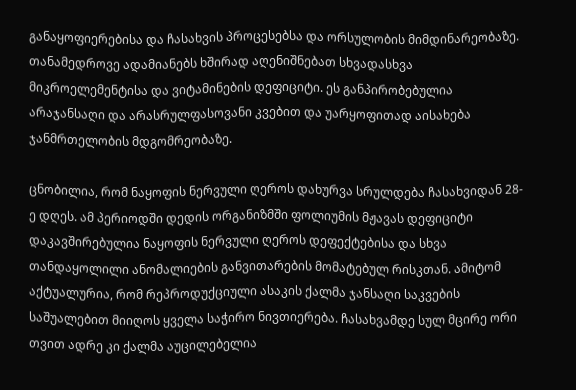განაყოფიერებისა და ჩასახვის პროცესებსა და ორსულობის მიმდინარეობაზე. თანამედროვე ადამიანებს ხშირად აღენიშნებათ სხვადასხვა მიკროელემენტისა და ვიტამინების დეფიციტი. ეს განპირობებულია არაჯანსაღი და არასრულფასოვანი კვებით და უარყოფითად აისახება ჯანმრთელობის მდგომრეობაზე.

ცნობილია, რომ ნაყოფის ნერვული ღეროს დახურვა სრულდება ჩასახვიდან 28-ე დღეს. ამ პერიოდში დედის ორგანიზმში ფოლიუმის მჟავას დეფიციტი დაკავშირებულია ნაყოფის ნერვული ღეროს დეფექტებისა და სხვა თანდაყოლილი ანომალიების განვითარების მომატებულ რისკთან. ამიტომ აქტუალურია, რომ რეპროდუქციული ასაკის ქალმა ჯანსაღი საკვების საშუალებით მიიღოს ყველა საჭირო ნივთიერება. ჩასახვამდე სულ მცირე ორი თვით ადრე კი ქალმა აუცილებელია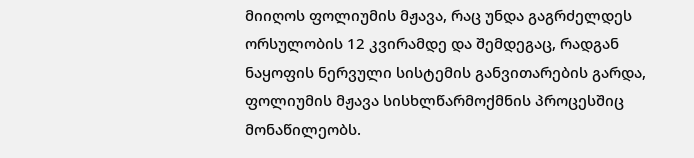მიიღოს ფოლიუმის მჟავა, რაც უნდა გაგრძელდეს ორსულობის 12 კვირამდე და შემდეგაც, რადგან ნაყოფის ნერვული სისტემის განვითარების გარდა, ფოლიუმის მჟავა სისხლწარმოქმნის პროცესშიც მონაწილეობს.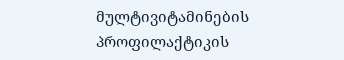მულტივიტამინების პროფილაქტიკის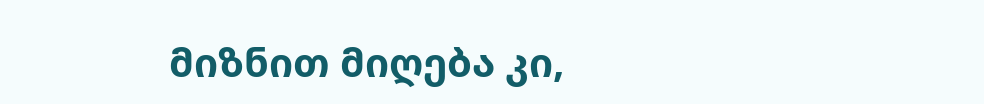მიზნით მიღება კი,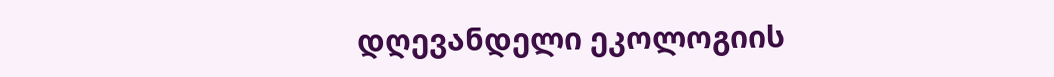დღევანდელი ეკოლოგიის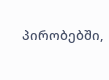პირობებში,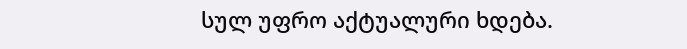სულ უფრო აქტუალური ხდება.